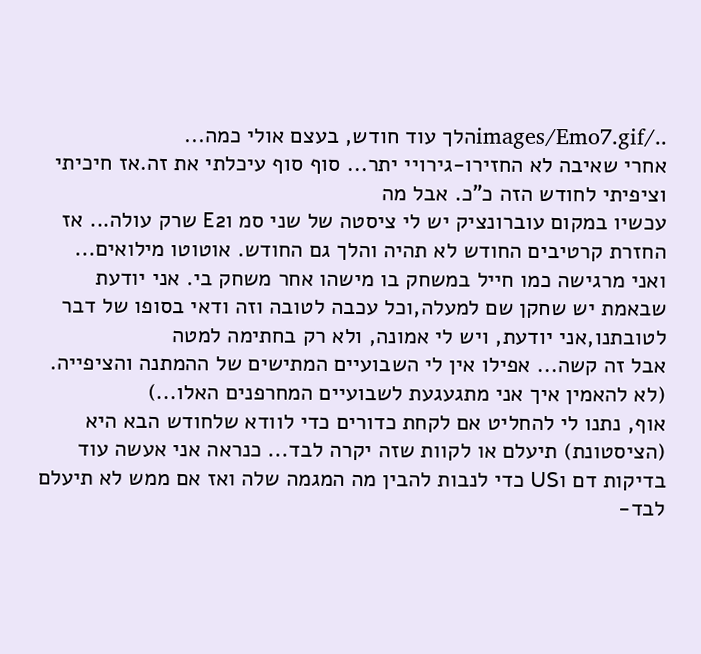../images/Emo7.gifהלך עוד חודש, בעצם אולי כמה...
אחרי שאיבה לא החזירו-גירויי יתר... סוף סוף עיכלתי את זה.אז חיכיתי וציפיתי לחודש הזה כ"כ. אבל מה
עכשיו במקום עוברונציק יש לי ציסטה של שני סמ וE2 שרק עולה... אז החזרת קרטיבים החודש לא תהיה והלך גם החודש. אוטוטו מילואים... ואני מרגישה כמו חייל במשחק בו מישהו אחר משחק בי. אני יודעת שבאמת יש שחקן שם למעלה,וכל עכבה לטובה וזה ודאי בסופו של דבר לטובתנו,אני יודעת, ויש לי אמונה, ולא רק בחתימה למטה
אבל זה קשה... אפילו אין לי השבועיים המתישים של ההמתנה והציפייה. (לא להאמין איך אני מתגעגעת לשבועיים המחרפנים האלו...)
אוף, נתנו לי להחליט אם לקחת כדורים כדי לוודא שלחודש הבא היא (הציסטונת) תיעלם או לקוות שזה יקרה לבד... כנראה אני אעשה עוד בדיקות דם וUS כדי לנבות להבין מה המגמה שלה ואז אם ממש לא תיעלם לבד-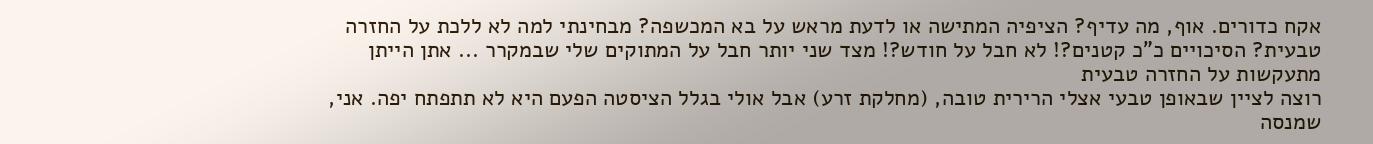אקח כדורים. אוף, מה עדיף? הציפיה המתישה או לדעת מראש על בא המכשפה? מבחינתי למה לא ללכת על החזרה טבעית? הסיכויים כ"כ קטנים?! לא חבל על חודש?! מצד שני יותר חבל על המתוקים שלי שבמקרר ... אתן הייתן מתעקשות על החזרה טבעית
רוצה לציין שבאופן טבעי אצלי הרירית טובה, (מחלקת זרע) אבל אולי בגלל הציסטה הפעם היא לא תתפתח יפה. אני, שמנסה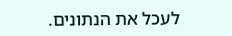לעכל את הנתונים.